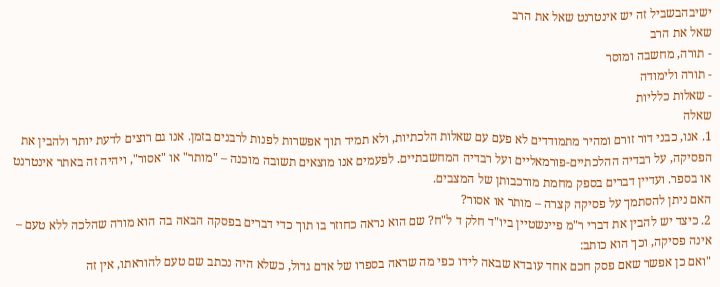ישיבהבשביל זה יש אינטרנט שאל את הרב
שאל את הרב
- תורה, מחשבה ומוסר
- תורה ולימודה
- שאלות כלליות
שאלה
1. אנו, כבני דור זורם ומהיר מתמודדים לא פעם עם שאלות הלכתיות, ולא תמיד תוך אפשרות לפנות לרבנים בזמן. אנו גם רוצים לדעת יותר ולהבין את הפסיקה, על רבדיה ההלכתיים-פורמאליים ועל רבדיה המחשבתיים. לפעמים אנו מוצאים תשובה מוכנה – "מותר" או "אסור", ויהיה זה באתר אינטרנט או בספר. ועדיין דברים בספק מחמת מורכבותן של המצבים.
האם ניתן להסתמך על פסיקה קצרה – מותר או אסור?
2. כיצד יש להבין את דברי ר"מ פיינשטיין ביו"ד חלק ד ל"ח? שם הוא נראה כחוזר בו תוך כדי דברים בפסקה הבאה בה הוא מורה שהלכה ללא טעם – אינה פסיקה, וכך הוא כותב:
"ואם כן אפשר שאם פסק חכם אחד עובדא שבאה לידו כפי מה שראה בספרו של אדם גדול, כשלא היה נכתב שם טעם להוראתו, אין זה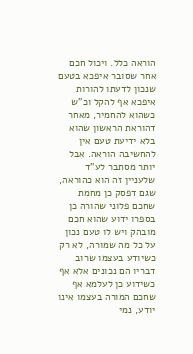הוראה כלל. ויכול חכם אחר שסובר איפכא בטעם שנכון לדעתו להורות איפכא אף להקל וכ"ש כשהוא להחמיר, מאחר דהוראת הראשון שהוא בלא ידיעת טעם אין להחשיבה הוראה. אבל יותר מסתבר לע"ד שלעניין זה הוא כהוראה, שגם דפסק כן מחמת שחכם פלוני שהורה כן בספרו ידוע שהוא חכם מובהק ויש לו טעם נכון על כל מה שמורה, לא רק כשיודע בעצמו שרוב דבריו הם נכונים אלא אף כשידוע כן לעלמא אף שחכם המורה בעצמו אינו יודע, נמי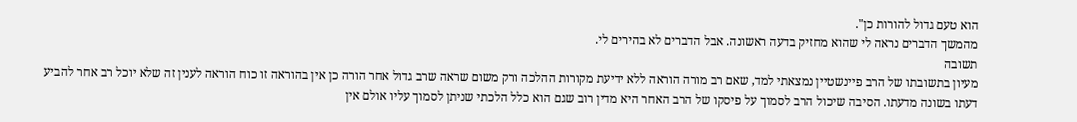הוא טעם גדול להורות כן".
מהמשך הדברים נראה לי שהוא מחזיק בדעה ראשונה. אבל הדברים לא בהירים לי.
תשובה
מעיון בתשובתו של הרב פיינשטיין נמצאתי למד, שאם רב מורה הוראה ללא ידיעת מקורות ההלכה ורק משום שראה שרב גדול אחר הורה כן אין בהוראה זו כוח הוראה לענין זה שלא יוכל רב אחר להביע דעתו בשונה מדעתו. הסיבה שיכול הרב לסמוך על פיסקו של הרב האחר היא מדין רוב שגם הוא כלל הלכתי שניתן לסמוך עליו אולם אין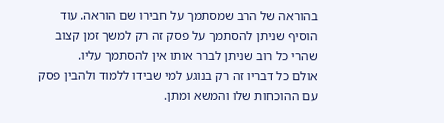בהוראה של הרב שמסתמך על חבירו שם הוראה. עוד הוסיף שניתן להסתמך על פסק זה רק למשך זמן קצוב שהרי כל רוב שניתן לברר אותו אין להסתמך עליו.
אולם כל דבריו זה רק בנוגע למי שבידו ללמוד ולהבין פסק עם ההוכחות שלו והמשא ומתן.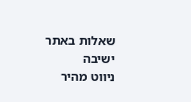שאלות באתר ישיבה
ניווט מהיר